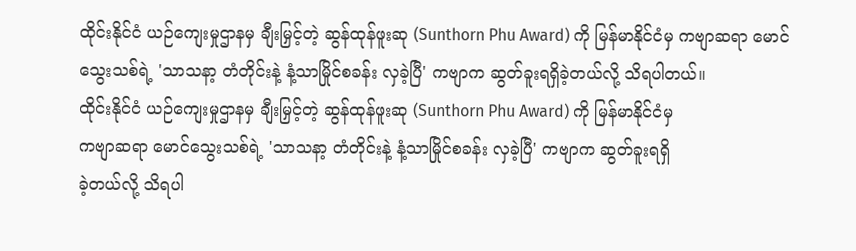ထိုင်းနိုင်ငံ ယဉ်ကျေးမှုဌာနမှ ချီးမြှင့်တဲ့ ဆွန်ထုန်ဖူးဆု (Sunthorn Phu Award) ကို မြန်မာနိုင်ငံမှ ကဗျာဆရာ မောင်သွေးသစ်ရဲ့ 'သာသနာ့ တံတိုင်းနဲ့ နံ့သာမြိုင်စခန်း လှခဲ့ပြီ' ကဗျာက ဆွတ်ခူးရရှိခဲ့တယ်လို့ သိရပါတယ်။
ထိုင်းနိုင်ငံ ယဉ်ကျေးမှုဌာနမှ ချီးမြှင့်တဲ့ ဆွန်ထုန်ဖူးဆု (Sunthorn Phu Award) ကို မြန်မာနိုင်ငံမှ
ကဗျာဆရာ မောင်သွေးသစ်ရဲ့ 'သာသနာ့ တံတိုင်းနဲ့ နံ့သာမြိုင်စခန်း လှခဲ့ပြီ' ကဗျာက ဆွတ်ခူးရရှိ
ခဲ့တယ်လို့ သိရပါ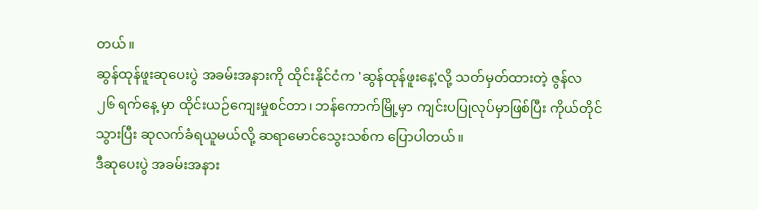တယ်။
ဆွန်ထုန်ဖူးဆုပေးပွဲ အခမ်းအနားကို ထိုင်းနိုင်ငံက 'ဆွန်ထုန်ဖူးနေ့'လို့ သတ်မှတ်ထားတဲ့ ဇွန်လ
၂၆ ရက်နေ့ မှာ ထိုင်းယဉ်ကျေးမှုစင်တာ၊ ဘန်ကောက်မြို့မှာ ကျင်းပပြုလုပ်မှာဖြစ်ပြီး ကိုယ်တိုင်
သွားပြီး ဆုလက်ခံရယူမယ်လို့ ဆရာမောင်သွေးသစ်က ပြောပါတယ်။
ဒီဆုပေးပွဲ အခမ်းအနား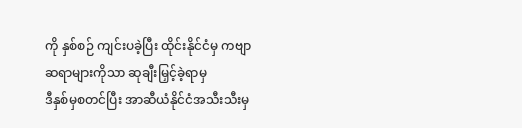ကို နှစ်စဉ် ကျင်းပခဲ့ပြီး ထိုင်းနိုင်ငံမှ ကဗျာဆရာများကိုသာ ဆုချီးမြှင့်ခဲ့ရာမှ
ဒီနှစ်မှစတင်ပြီး အာဆီယံနိုင်ငံအသီးသီးမှ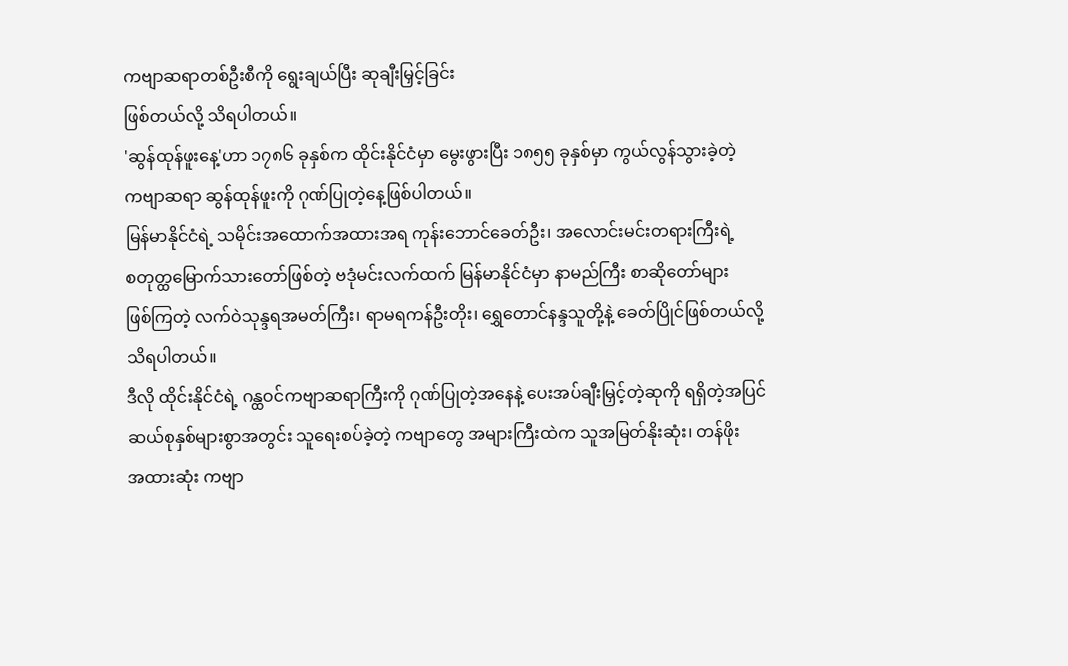ကဗျာဆရာတစ်ဦးစီကို ရွေးချယ်ပြီး ဆုချီးမြှင့်ခြင်း
ဖြစ်တယ်လို့ သိရပါတယ်။
'ဆွန်ထုန်ဖူးနေ့'ဟာ ၁၇၈၆ ခုနှစ်က ထိုင်းနိုင်ငံမှာ မွေးဖွားပြီး ၁၈၅၅ ခုနှစ်မှာ ကွယ်လွန်သွားခဲ့တဲ့
ကဗျာဆရာ ဆွန်ထုန်ဖူးကို ဂုဏ်ပြုတဲ့နေ့ဖြစ်ပါတယ်။
မြန်မာနိုင်ငံရဲ့ သမိုင်းအထောက်အထားအရ ကုန်းဘောင်ခေတ်ဦး၊ အလောင်းမင်းတရားကြီးရဲ့
စတုတ္ထမြောက်သားတော်ဖြစ်တဲ့ ဗဒုံမင်းလက်ထက် မြန်မာနိုင်ငံမှာ နာမည်ကြီး စာဆိုတော်များ
ဖြစ်ကြတဲ့ လက်ဝဲသုန္ဒရအမတ်ကြီး၊ ရာမရကန်ဦးတိုး၊ ရွှေတောင်နန္ဒသူတို့နဲ့ ခေတ်ပြိုင်ဖြစ်တယ်လို့
သိရပါတယ်။
ဒီလို ထိုင်းနိုင်ငံရဲ့ ဂန္ထဝင်ကဗျာဆရာကြီးကို ဂုဏ်ပြုတဲ့အနေနဲ့ ပေးအပ်ချီးမြှင့်တဲ့ဆုကို ရရှိတဲ့အပြင်
ဆယ်စုနှစ်များစွာအတွင်း သူရေးစပ်ခဲ့တဲ့ ကဗျာတွေ အများကြီးထဲက သူအမြတ်နိုးဆုံး၊ တန်ဖိုး
အထားဆုံး ကဗျာ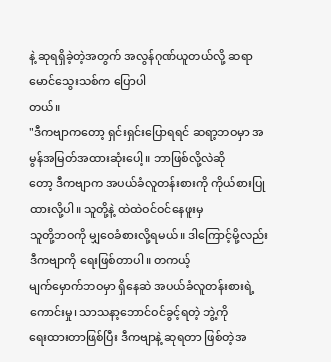နဲ့ ဆုရရှိခဲ့တဲ့အတွက် အလွန်ဂုဏ်ယူတယ်လို့ ဆရာမောင်သွေးသစ်က ပြောပါ
တယ်။
"ဒီကဗျာကတော့ ရှင်းရှင်းပြောရရင် ဆရာ့ဘဝမှာ အမွန်အမြတ်အထားဆုံးပေါ့။ ဘာဖြစ်လို့လဲဆို
တော့ ဒီကဗျာက အပယ်ခံလူတန်းစားကို ကိုယ်စားပြုထားလို့ပါ။ သူတို့နဲ့ ထဲထဲဝင်ဝင်နေဖူးမှ
သူတို့ဘဝကို မျှဝေခံစားလို့ရမယ်။ ဒါကြောင့်မို့လည်း ဒီကဗျာကို ရေးဖြစ်တာပါ။ တကယ့်
မျက်မှောက်ဘဝမှာ ရှိနေဆဲ အပယ်ခံလူတန်းစားရဲ့ကောင်းမှု၊ သာသနာ့ဘောင်ဝင်ခွင့်ရတဲ့ ဘွဲ့ကို
ရေးထားတာဖြစ်ပြီး ဒီကဗျာနဲ့ ဆုရတာ ဖြစ်တဲ့အ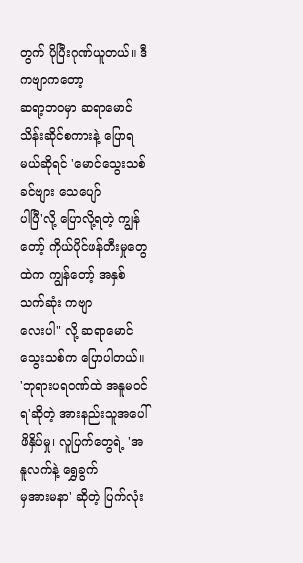တွက် ပိုပြီးဂုဏ်ယူတယ်။ ဒီကဗျာကတော့
ဆရာ့ဘဝမှာ ဆရာမောင်သိန်းဆိုင်စကားနဲ့ ပြောရမယ်ဆိုရင် 'မောင်သွေးသစ် ခင်ဗျား သေပျော်
ပါပြီ'လို့ ပြောလို့ရတဲ့ ကျွန်တော့် ကိုယ်ပိုင်ဖန်တီးမှုတွေထဲက ကျွန်တော့် အနှစ်သက်ဆုံး ကဗျာ
လေးပါ" လို့ ဆရာမောင်သွေးသစ်က ပြောပါတယ်။
'ဘုရားပရဝဏ်ထဲ အနူမဝင်ရ'ဆိုတဲ့ အားနည်းသူအပေါ် ဖိနှိပ်မှု၊ လူပြက်တွေရဲ့ 'အနူလက်နဲ့ ရွှေခွက်
မှအားမနာ' ဆိုတဲ့ ပြက်လုံး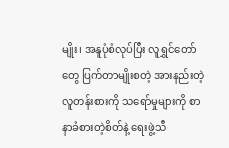မျိုး၊ အနူပုံစံလုပ်ပြီး လူရွှင်တော်တွေ ပြက်တာမျိုးစတဲ့ အားနည်းတဲ့
လူတန်းစားကို သရော်မှုများကို စာနာခံစားတဲ့စိတ်နဲ့ ရေးဖွဲ့သီ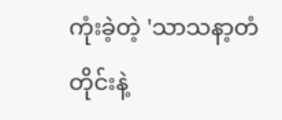ကုံးခဲ့တဲ့ 'သာသနာ့တံတိုင်းနဲ့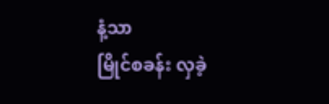နံ့သာ
မြိုင်စခန်း လှခဲ့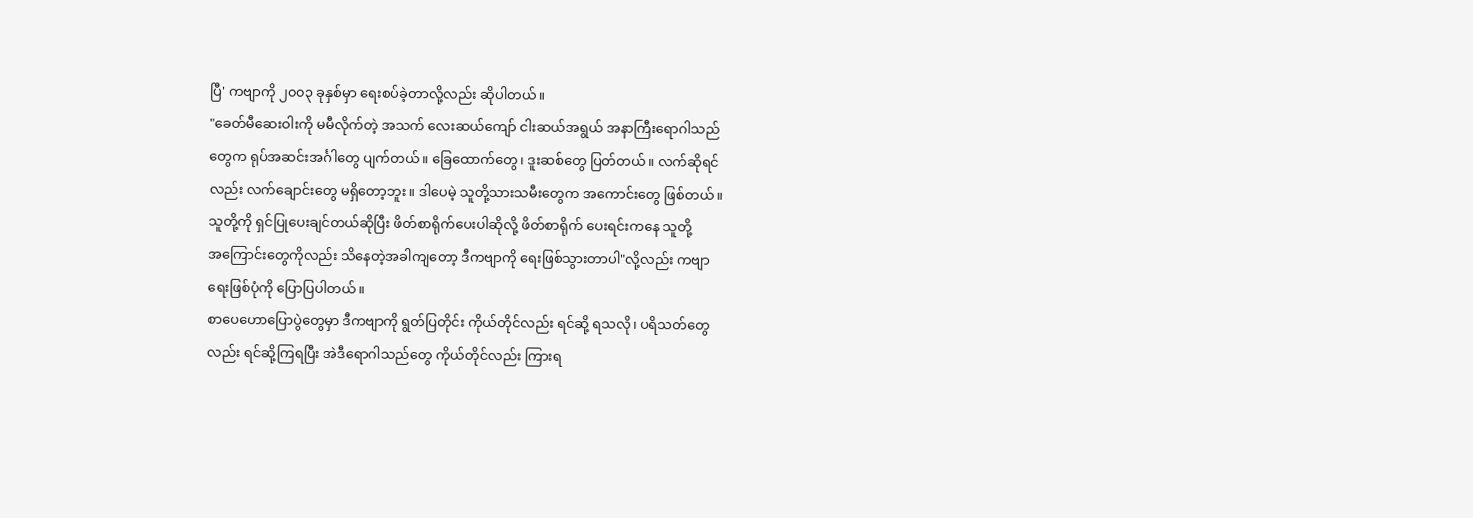ပြီ' ကဗျာကို ၂၀၀၃ ခုနှစ်မှာ ရေးစပ်ခဲ့တာလို့လည်း ဆိုပါတယ်။
"ခေတ်မီဆေးဝါးကို မမီလိုက်တဲ့ အသက် လေးဆယ်ကျော် ငါးဆယ်အရွယ် အနာကြီးရောဂါသည်
တွေက ရုပ်အဆင်းအင်္ဂါတွေ ပျက်တယ်။ ခြေထောက်တွေ၊ ဒူးဆစ်တွေ ပြတ်တယ်။ လက်ဆိုရင်
လည်း လက်ချောင်းတွေ မရှိတော့ဘူး။ ဒါပေမဲ့ သူတို့သားသမီးတွေက အကောင်းတွေ ဖြစ်တယ်။
သူတို့ကို ရှင်ပြုပေးချင်တယ်ဆိုပြီး ဖိတ်စာရိုက်ပေးပါဆိုလို့ ဖိတ်စာရိုက် ပေးရင်းကနေ သူတို့
အကြောင်းတွေကိုလည်း သိနေတဲ့အခါကျတော့ ဒီကဗျာကို ရေးဖြစ်သွားတာပါ"လို့လည်း ကဗျာ
ရေးဖြစ်ပုံကို ပြောပြပါတယ်။
စာပေဟောပြောပွဲတွေမှာ ဒီကဗျာကို ရွတ်ပြတိုင်း ကိုယ်တိုင်လည်း ရင်ဆို့ ရသလို၊ ပရိသတ်တွေ
လည်း ရင်ဆို့ကြရပြီး အဲဒီရောဂါသည်တွေ ကိုယ်တိုင်လည်း ကြားရ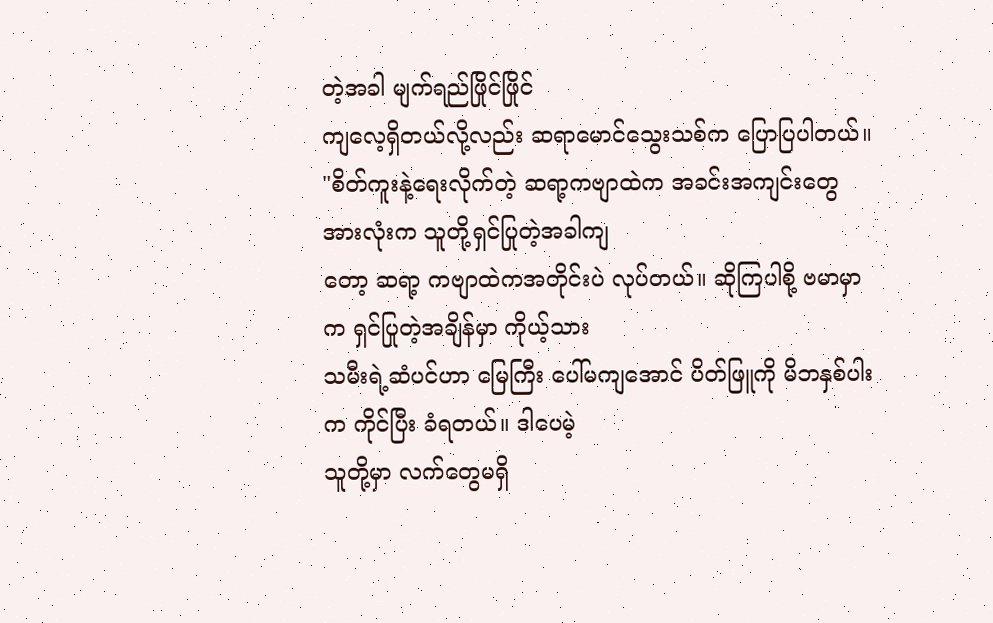တဲ့အခါ မျက်ရည်ဖြိုင်ဖြိုင်
ကျလေ့ရှိတယ်လို့လည်း ဆရာမောင်သွေးသစ်က ပြောပြပါတယ်။
"စိတ်ကူးနဲ့ရေးလိုက်တဲ့ ဆရာ့ကဗျာထဲက အခင်းအကျင်းတွေအားလုံးက သူတို့ရှင်ပြုတဲ့အခါကျ
တော့ ဆရာ့ ကဗျာထဲကအတိုင်းပဲ လုပ်တယ်။ ဆိုကြပါစို့ ဗမာမှာက ရှင်ပြုတဲ့အချိန်မှာ ကိုယ့်သား
သမီးရဲ့ဆံပင်ဟာ မြေကြီး ပေါ်မကျအောင် ပိတ်ဖြူကို မိဘနှစ်ပါးက ကိုင်ပြီး ခံရတယ်။ ဒါပေမဲ့
သူတို့မှာ လက်တွေမရှိ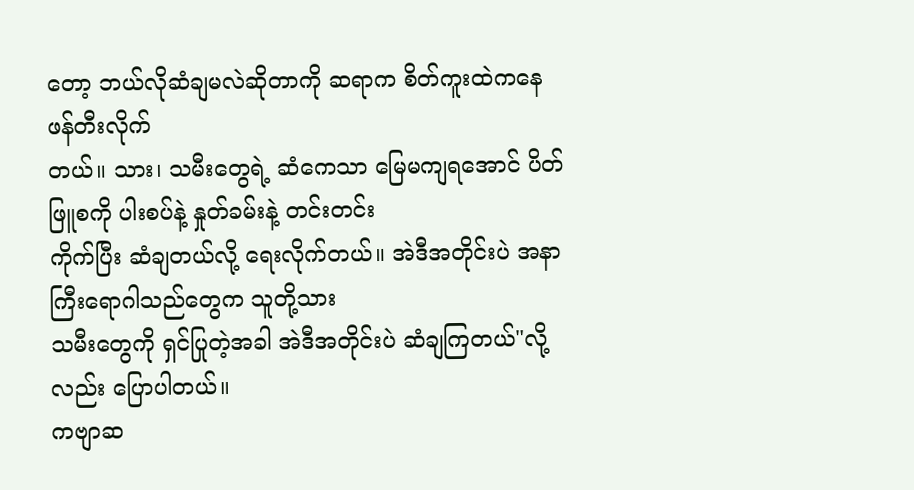တော့ ဘယ်လိုဆံချမလဲဆိုတာကို ဆရာက စိတ်ကူးထဲကနေ ဖန်တီးလိုက်
တယ်။ သား၊ သမီးတွေရဲ့ ဆံကေသာ မြေမကျရအောင် ပိတ်ဖြူစကို ပါးစပ်နဲ့ နှုတ်ခမ်းနဲ့ တင်းတင်း
ကိုက်ပြီး ဆံချတယ်လို့ ရေးလိုက်တယ်။ အဲဒီအတိုင်းပဲ အနာကြီးရောဂါသည်တွေက သူတို့သား
သမီးတွေကို ရှင်ပြုတဲ့အခါ အဲဒီအတိုင်းပဲ ဆံချကြတယ်"လို့လည်း ပြောပါတယ်။
ကဗျာဆ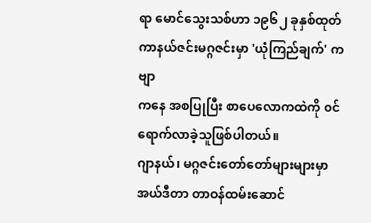ရာ မောင်သွေးသစ်ဟာ ၁၉၆၂ ခုနှစ်ထုတ် ကာနယ်ဇင်းမဂ္ဂဇင်းမှာ 'ယုံကြည်ချက်' ကဗျာ
ကနေ အစပြုပြီး စာပေလောကထဲကို ၀င်ရောက်လာခဲ့သူဖြစ်ပါတယ်။
ဂျာနယ်၊ မဂ္ဂဇင်းတော်တော်များများမှာ အယ်ဒီတာ တာဝန်ထမ်းဆောင်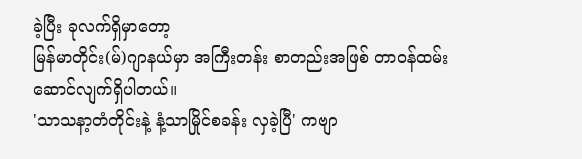ခဲ့ပြီး ခုလက်ရှိမှာတော့
မြန်မာတိုင်း(မ်)ဂျာနယ်မှာ အကြီးတန်း စာတည်းအဖြစ် တာဝန်ထမ်း ဆောင်လျက်ရှိပါတယ်။
'သာသနာ့တံတိုင်းနဲ့ နံ့သာမြိုင်စခန်း လှခဲ့ပြီ' ကဗျာ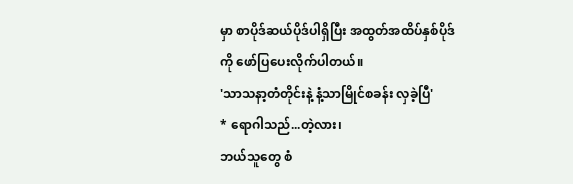မှာ စာပိုဒ်ဆယ်ပိုဒ်ပါရှိပြီး အထွတ်အထိပ်နှစ်ပိုဒ်
ကို ဖော်ပြပေးလိုက်ပါတယ်။
'သာသနာ့တံတိုင်းနဲ့ နံ့သာမြိုင်စခန်း လှခဲ့ပြီ'
* ရောဂါသည်...တဲ့လား၊
ဘယ်သူတွေ စံ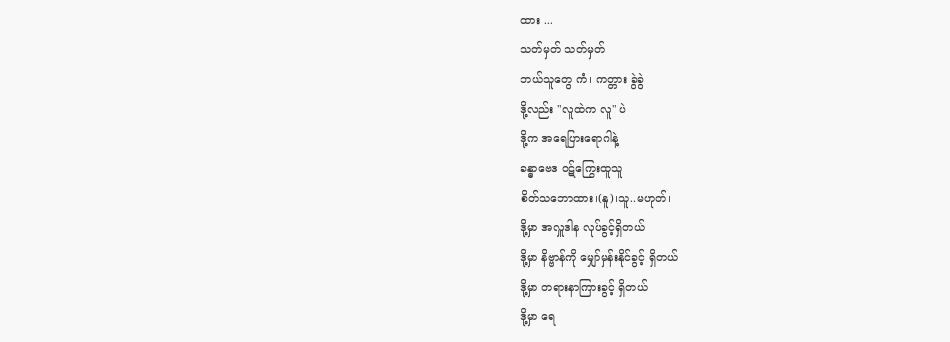ထား ...
သတ်မှတ် သတ်မှတ်
ဘယ်သူတွေ ကံ၊ ကတ္တား ခွဲခွဲ
ဒို့လည်း "လူထဲက လူ" ပဲ
ဒို့က အရေပြားရောဂါနဲ့
ခန္ဓာဗေဒ ၀ဋ်ကြွေးထူသူ
စိတ်သဘောထား၊(နူ)၊သူ..မဟုတ်၊
ဒို့မှာ အလှူဒါန လုပ်ခွင့်ရှိတယ်
ဒို့မှာ နိဗ္ဗာန်ကို မျှော်မှန်းနိုင်ခွင့် ရှိတယ်
ဒို့မှာ တရားနာကြားခွင့် ရှိတယ်
ဒို့မှာ ရေ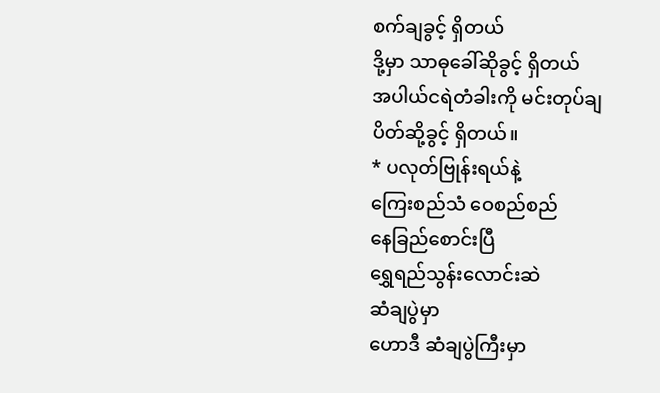စက်ချခွင့် ရှိတယ်
ဒို့မှာ သာဓုခေါ်ဆိုခွင့် ရှိတယ်
အပါယ်ငရဲတံခါးကို မင်းတုပ်ချ
ပိတ်ဆို့ခွင့် ရှိတယ်။
* ပလုတ်ဗြုန်းရယ်နဲ့
ကြေးစည်သံ ဝေစည်စည်
နေခြည်စောင်းပြီ
ရွှေရည်သွန်းလောင်းဆဲ
ဆံချပွဲမှာ
ဟောဒီ ဆံချပွဲကြီးမှာ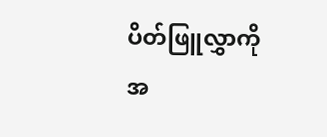ပိတ်ဖြူလွှာကို
အ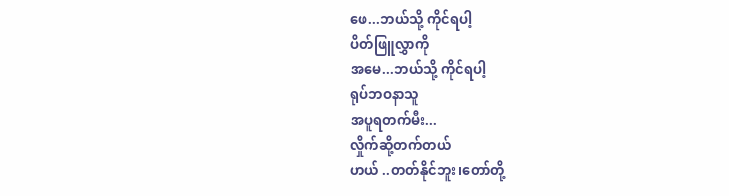ဖေ...ဘယ်သို့ ကိုင်ရပါ့
ပိတ်ဖြူလွှာကို
အမေ...ဘယ်သို့ ကိုင်ရပါ့
ရုပ်ဘဝနာသူ
အပူရတက်မီး...
လှိုက်ဆို့တက်တယ်
ဟယ် ..တတ်နိုင်ဘူး၊တော်တို့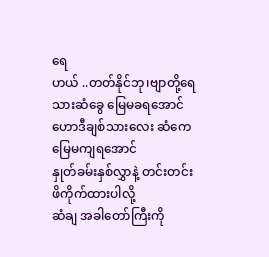ရေ
ဟယ် ..တတ်နိုင်ဘု၊ဗျာတို့ရေ
သားဆံခွေ မြေမခရအောင်
ဟောဒီချစ်သားလေး ဆံကေ
မြေမကျရအောင်
နှုတ်ခမ်းနှစ်လွှာနဲ့ တင်းတင်း
ဖိကိုက်ထားပါလို့
ဆံချ အခါတော်ကြီးကို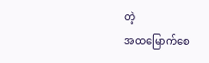တဲ့
အထမြောက်စေ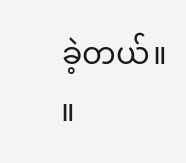ခဲ့တယ်။ ။